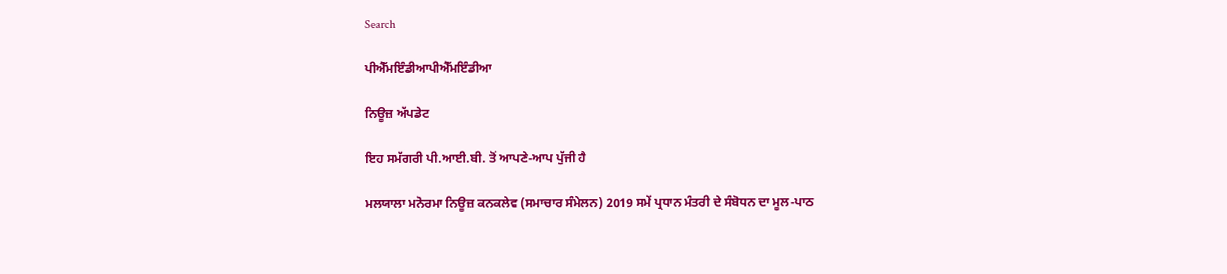Search

ਪੀਐੱਮਇੰਡੀਆਪੀਐੱਮਇੰਡੀਆ

ਨਿਊਜ਼ ਅੱਪਡੇਟ

ਇਹ ਸਮੱਗਰੀ ਪੀ.ਆਈ.ਬੀ. ਤੋਂ ਆਪਣੇ-ਆਪ ਪੁੱਜੀ ਹੈ

ਮਲਯਾਲਾ ਮਨੋਰਮਾ ਨਿਊਜ਼ ਕਨਕਲੇਵ (ਸਮਾਚਾਰ ਸੰਮੇਲਨ) 2019 ਸਮੇਂ ਪ੍ਰਧਾਨ ਮੰਤਰੀ ਦੇ ਸੰਬੋਧਨ ਦਾ ਮੂਲ-ਪਾਠ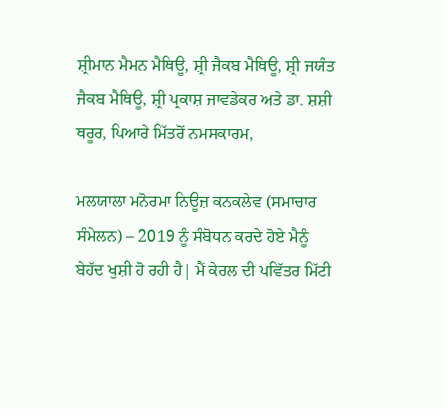ਸ਼੍ਰੀਮਾਨ ਮੈਮਨ ਮੈਥਿਊ, ਸ਼੍ਰੀ ਜੈਕਬ ਮੈਥਿਊ, ਸ਼੍ਰੀ ਜਯੰਤ ਜੈਕਬ ਮੈਥਿਊ, ਸ਼੍ਰੀ ਪ੍ਰਕਾਸ਼ ਜਾਵਡੇਕਰ ਅਤੇ ਡਾ. ਸ਼ਸ਼ੀ ਥਰੂਰ, ਪਿਆਰੇ ਮਿੱਤਰੋਂ ਨਮਸਕਾਰਮ,

ਮਲਯਾਲਾ ਮਨੋਰਮਾ ਨਿਊਜ਼ ਕਨਕਲੇਵ (ਸਮਾਚਾਰ ਸੰਮੇਲਨ) – 2019 ਨੂੰ ਸੰਬੋਧਨ ਕਰਦੇ ਹੋਏ ਮੈਨੂੰ ਬੇਹੱਦ ਖੁਸ਼ੀ ਹੋ ਰਹੀ ਹੈ| ਮੈਂ ਕੇਰਲ ਦੀ ਪਵਿੱਤਰ ਮਿੱਟੀ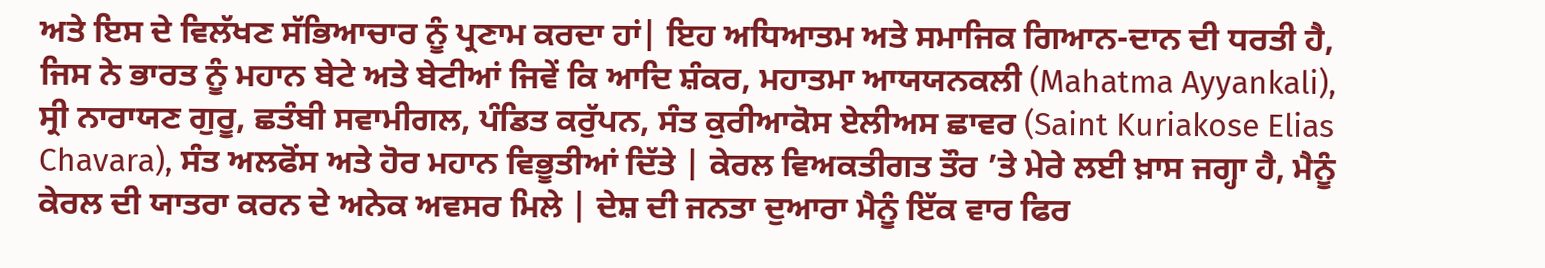ਅਤੇ ਇਸ ਦੇ ਵਿਲੱਖਣ ਸੱਭਿਆਚਾਰ ਨੂੰ ਪ੍ਰਣਾਮ ਕਰਦਾ ਹਾਂ| ਇਹ ਅਧਿਆਤਮ ਅਤੇ ਸਮਾਜਿਕ ਗਿਆਨ-ਦਾਨ ਦੀ ਧਰਤੀ ਹੈ, ਜਿਸ ਨੇ ਭਾਰਤ ਨੂੰ ਮਹਾਨ ਬੇਟੇ ਅਤੇ ਬੇਟੀਆਂ ਜਿਵੇਂ ਕਿ ਆਦਿ ਸ਼ੰਕਰ, ਮਹਾਤਮਾ ਆਯਯਨਕਲੀ (Mahatma Ayyankali), ਸ੍ਰੀ ਨਾਰਾਯਣ ਗੁਰੂ, ਛਤੰਬੀ ਸਵਾਮੀਗਲ, ਪੰਡਿਤ ਕਰੁੱਪਨ, ਸੰਤ ਕੁਰੀਆਕੋਸ ਏਲੀਅਸ ਛਾਵਰ (Saint Kuriakose Elias Chavara), ਸੰਤ ਅਲਫੋਂਸ ਅਤੇ ਹੋਰ ਮਹਾਨ ਵਿਭੂਤੀਆਂ ਦਿੱਤੇ | ਕੇਰਲ ਵਿਅਕਤੀਗਤ ਤੌਰ ’ਤੇ ਮੇਰੇ ਲਈ ਖ਼ਾਸ ਜਗ੍ਹਾ ਹੈ, ਮੈਨੂੰ ਕੇਰਲ ਦੀ ਯਾਤਰਾ ਕਰਨ ਦੇ ਅਨੇਕ ਅਵਸਰ ਮਿਲੇ | ਦੇਸ਼ ਦੀ ਜਨਤਾ ਦੁਆਰਾ ਮੈਨੂੰ ਇੱਕ ਵਾਰ ਫਿਰ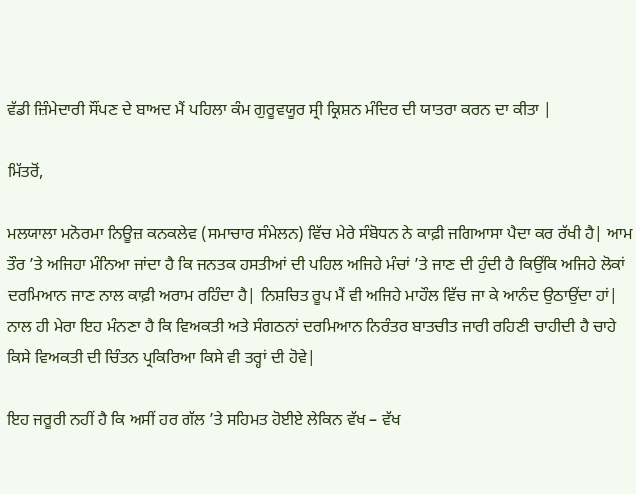ਵੱਡੀ ਜ਼ਿੰਮੇਦਾਰੀ ਸੌਂਪਣ ਦੇ ਬਾਅਦ ਮੈਂ ਪਹਿਲਾ ਕੰਮ ਗੁਰੂਵਯੂਰ ਸ੍ਰੀ ਕ੍ਰਿਸ਼ਨ ਮੰਦਿਰ ਦੀ ਯਾਤਰਾ ਕਰਨ ਦਾ ਕੀਤਾ |

ਮਿੱਤਰੋਂ,

ਮਲਯਾਲਾ ਮਨੋਰਮਾ ਨਿਊਜ਼ ਕਨਕਲੇਵ (ਸਮਾਚਾਰ ਸੰਮੇਲਨ) ਵਿੱਚ ਮੇਰੇ ਸੰਬੋਧਨ ਨੇ ਕਾਫ਼ੀ ਜਗਿਆਸਾ ਪੈਦਾ ਕਰ ਰੱਖੀ ਹੈ| ਆਮ ਤੌਰ ’ਤੇ ਅਜਿਹਾ ਮੰਨਿਆ ਜਾਂਦਾ ਹੈ ਕਿ ਜਨਤਕ ਹਸਤੀਆਂ ਦੀ ਪਹਿਲ ਅਜਿਹੇ ਮੰਚਾਂ ’ਤੇ ਜਾਣ ਦੀ ਹੁੰਦੀ ਹੈ ਕਿਉਂਕਿ ਅਜਿਹੇ ਲੋਕਾਂ ਦਰਮਿਆਨ ਜਾਣ ਨਾਲ ਕਾਫ਼ੀ ਅਰਾਮ ਰਹਿੰਦਾ ਹੈ| ਨਿਸ਼ਚਿਤ ਰੂਪ ਮੈਂ ਵੀ ਅਜਿਹੇ ਮਾਹੌਲ ਵਿੱਚ ਜਾ ਕੇ ਆਨੰਦ ਉਠਾਉਂਦਾ ਹਾਂ| ਨਾਲ ਹੀ ਮੇਰਾ ਇਹ ਮੰਨਣਾ ਹੈ ਕਿ ਵਿਅਕਤੀ ਅਤੇ ਸੰਗਠਨਾਂ ਦਰਮਿਆਨ ਨਿਰੰਤਰ ਬਾਤਚੀਤ ਜਾਰੀ ਰਹਿਣੀ ਚਾਹੀਦੀ ਹੈ ਚਾਹੇ ਕਿਸੇ ਵਿਅਕਤੀ ਦੀ ਚਿੰਤਨ ਪ੍ਰਕਿਰਿਆ ਕਿਸੇ ਵੀ ਤਰ੍ਹਾਂ ਦੀ ਹੋਵੇ|

ਇਹ ਜਰੂਰੀ ਨਹੀਂ ਹੈ ਕਿ ਅਸੀਂ ਹਰ ਗੱਲ ’ਤੇ ਸਹਿਮਤ ਹੋਈਏ ਲੇਕਿਨ ਵੱਖ – ਵੱਖ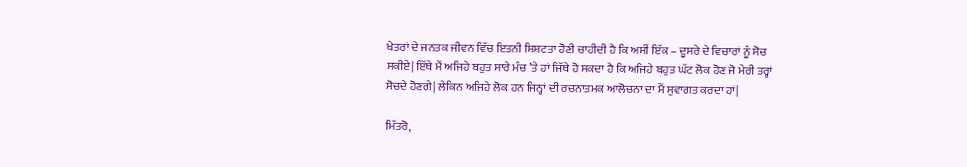ਖੇਤਰਾਂ ਦੇ ਜਨਤਕ ਜੀਵਨ ਵਿੱਚ ਇਤਨੀ ਸ਼ਿਸ਼ਟਤਾ ਹੋਣੀ ਚਾਹੀਦੀ ਹੈ ਕਿ ਅਸੀਂ ਇੱਕ – ਦੂਸਰੇ ਦੇ ਵਿਚਾਰਾਂ ਨੂੰ ਸੋਚ ਸਕੀਏ| ਇੱਥੇ ਮੈਂ ਅਜਿਹੇ ਬਹੁਤ ਸਾਰੇ ਮੰਚ ’ਤੇ ਹਾਂ ਜਿੱਥੇ ਹੋ ਸਕਦਾ ਹੈ ਕਿ ਅਜਿਹੇ ਬਹੁਤ ਘੱਟ ਲੋਕ ਹੋਣ ਜੋ ਮੇਰੀ ਤਰ੍ਹਾਂ ਸੋਚਦੇ ਹੋਣਗੇ| ਲੇਕਿਨ ਅਜਿਹੇ ਲੋਕ ਹਨ ਜਿਨ੍ਹਾਂ ਦੀ ਰਚਨਾਤਮਕ ਆਲੋਚਨਾ ਦਾ ਮੈਂ ਸੁਵਾਗਤ ਕਰਦਾ ਹਾਂ|

ਮਿੱਤਰੋ,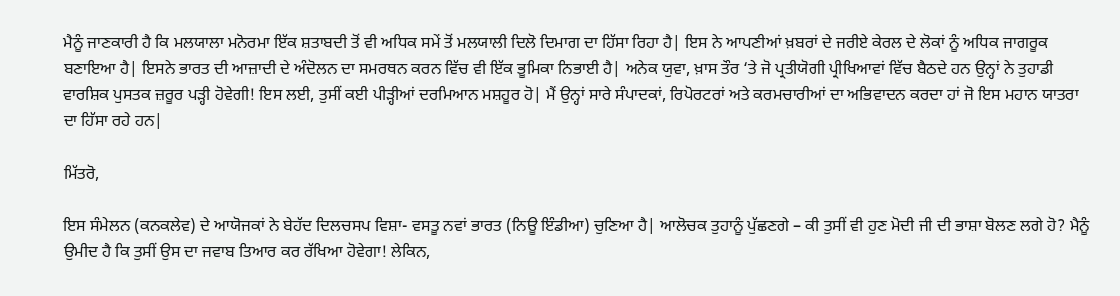ਮੈਨੂੰ ਜਾਣਕਾਰੀ ਹੈ ਕਿ ਮਲਯਾਲਾ ਮਨੋਰਮਾ ਇੱਕ ਸ਼ਤਾਬਦੀ ਤੋਂ ਵੀ ਅਧਿਕ ਸਮੇਂ ਤੋਂ ਮਲਯਾਲੀ ਦਿਲੋ ਦਿਮਾਗ ਦਾ ਹਿੱਸਾ ਰਿਹਾ ਹੈ| ਇਸ ਨੇ ਆਪਣੀਆਂ ਖ਼ਬਰਾਂ ਦੇ ਜਰੀਏ ਕੇਰਲ ਦੇ ਲੋਕਾਂ ਨੂੰ ਅਧਿਕ ਜਾਗਰੂਕ ਬਣਾਇਆ ਹੈ| ਇਸਨੇ ਭਾਰਤ ਦੀ ਆਜ਼ਾਦੀ ਦੇ ਅੰਦੋਲਨ ਦਾ ਸਮਰਥਨ ਕਰਨ ਵਿੱਚ ਵੀ ਇੱਕ ਭੂਮਿਕਾ ਨਿਭਾਈ ਹੈ| ਅਨੇਕ ਯੁਵਾ, ਖ਼ਾਸ ਤੌਰ ‘ਤੇ ਜੋ ਪ੍ਰਤੀਯੋਗੀ ਪ੍ਰੀਖਿਆਵਾਂ ਵਿੱਚ ਬੈਠਦੇ ਹਨ ਉਨ੍ਹਾਂ ਨੇ ਤੁਹਾਡੀ ਵਾਰਸ਼ਿਕ ਪੁਸਤਕ ਜ਼ਰੂਰ ਪੜ੍ਹੀ ਹੋਵੇਗੀ! ਇਸ ਲਈ, ਤੁਸੀਂ ਕਈ ਪੀੜ੍ਹੀਆਂ ਦਰਮਿਆਨ ਮਸ਼ਹੂਰ ਹੋ| ਮੈਂ ਉਨ੍ਹਾਂ ਸਾਰੇ ਸੰਪਾਦਕਾਂ, ਰਿਪੋਰਟਰਾਂ ਅਤੇ ਕਰਮਚਾਰੀਆਂ ਦਾ ਅਭਿਵਾਦਨ ਕਰਦਾ ਹਾਂ ਜੋ ਇਸ ਮਹਾਨ ਯਾਤਰਾ ਦਾ ਹਿੱਸਾ ਰਹੇ ਹਨ|

ਮਿੱਤਰੋ,

ਇਸ ਸੰਮੇਲਨ (ਕਨਕਲੇਵ) ਦੇ ਆਯੋਜਕਾਂ ਨੇ ਬੇਹੱਦ ਦਿਲਚਸਪ ਵਿਸ਼ਾ- ਵਸਤੂ ਨਵਾਂ ਭਾਰਤ (ਨਿਊ ਇੰਡੀਆ) ਚੁਣਿਆ ਹੈ| ਆਲੋਚਕ ਤੁਹਾਨੂੰ ਪੁੱਛਣਗੇ – ਕੀ ਤੁਸੀਂ ਵੀ ਹੁਣ ਮੋਦੀ ਜੀ ਦੀ ਭਾਸ਼ਾ ਬੋਲਣ ਲਗੇ ਹੋ? ਮੈਨੂੰ ਉਮੀਦ ਹੈ ਕਿ ਤੁਸੀਂ ਉਸ ਦਾ ਜਵਾਬ ਤਿਆਰ ਕਰ ਰੱਖਿਆ ਹੋਵੇਗਾ! ਲੇਕਿਨ,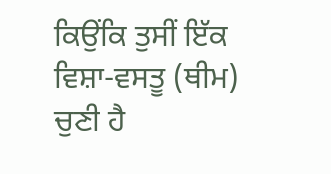ਕਿਉਂਕਿ ਤੁਸੀਂ ਇੱਕ ਵਿਸ਼ਾ-ਵਸਤੂ (ਥੀਮ) ਚੁਣੀ ਹੈ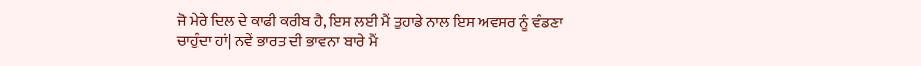ਜੋ ਮੇਰੇ ਦਿਲ ਦੇ ਕਾਫੀ ਕਰੀਬ ਹੈ, ਇਸ ਲਈ ਮੈਂ ਤੁਹਾਡੇ ਨਾਲ ਇਸ ਅਵਸਰ ਨੂੰ ਵੰਡਣਾ ਚਾਹੁੰਦਾ ਹਾਂ| ਨਵੇਂ ਭਾਰਤ ਦੀ ਭਾਵਨਾ ਬਾਰੇ ਮੈਂ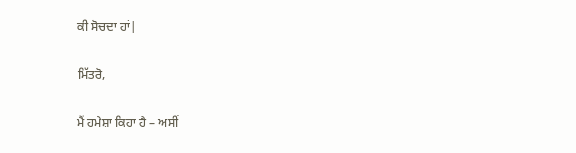ਕੀ ਸੋਚਦਾ ਹਾਂ|

ਮਿੱਤਰੋ,

ਮੈਂ ਹਮੇਸ਼ਾ ਕਿਹਾ ਹੈ – ਅਸੀਂ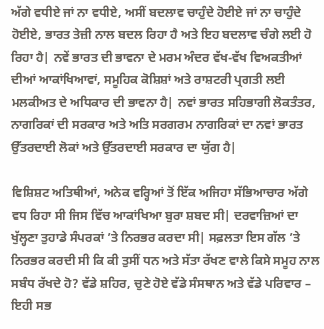ਅੱਗੇ ਵਧੀਏ ਜਾਂ ਨਾ ਵਧੀਏ, ਅਸੀਂ ਬਦਲਾਵ ਚਾਹੁੰਦੇ ਹੋਈਏ ਜਾਂ ਨਾ ਚਾਹੁੰਦੇ ਹੋਈਏ, ਭਾਰਤ ਤੇਜ਼ੀ ਨਾਲ ਬਦਲ ਰਿਹਾ ਹੈ ਅਤੇ ਇਹ ਬਦਲਾਵ ਚੰਗੇ ਲਈ ਹੋ ਰਿਹਾ ਹੈ| ਨਵੇਂ ਭਾਰਤ ਦੀ ਭਾਵਨਾ ਦੇ ਮਰਮ ਅੰਦਰ ਵੱਖ-ਵੱਖ ਵਿਅਕਤੀਆਂ ਦੀਆਂ ਆਕਾਂਖਿਆਵਾਂ, ਸਮੂਹਿਕ ਕੋਸ਼ਿਸ਼ਾਂ ਅਤੇ ਰਾਸ਼ਟਰੀ ਪ੍ਰਗਤੀ ਲਈ ਮਲਕੀਅਤ ਦੇ ਅਧਿਕਾਰ ਦੀ ਭਾਵਨਾ ਹੈ| ਨਵਾਂ ਭਾਰਤ ਸਹਿਭਾਗੀ ਲੋਕਤੰਤਰ, ਨਾਗਰਿਕਾਂ ਦੀ ਸਰਕਾਰ ਅਤੇ ਅਤਿ ਸਰਗਰਮ ਨਾਗਰਿਕਾਂ ਦਾ ਨਵਾਂ ਭਾਰਤ ਉੱਤਰਦਾਈ ਲੋਕਾਂ ਅਤੇ ਉੱਤਰਦਾਈ ਸਰਕਾਰ ਦਾ ਯੁੱਗ ਹੈ|

ਵਿਸ਼ਿਸ਼ਟ ਅਤਿਥੀਆਂ, ਅਨੇਕ ਵਰ੍ਹਿਆਂ ਤੋਂ ਇੱਕ ਅਜਿਹਾ ਸੱਭਿਆਚਾਰ ਅੱਗੇ ਵਧ ਰਿਹਾ ਸੀ ਜਿਸ ਵਿੱਚ ਆਕਾਂਖਿਆ ਬੁਰਾ ਸ਼ਬਦ ਸੀ| ਦਰਵਾਜ਼ਿਆਂ ਦਾ ਖੁੱਲ੍ਹਣਾ ਤੁਹਾਡੇ ਸੰਪਰਕਾਂ ’ਤੇ ਨਿਰਭਰ ਕਰਦਾ ਸੀ| ਸਫ਼ਲਤਾ ਇਸ ਗੱਲ ’ਤੇ ਨਿਰਭਰ ਕਰਦੀ ਸੀ ਕਿ ਕੀ ਤੁਸੀਂ ਧਨ ਅਤੇ ਸੱਤਾ ਰੱਖਣ ਵਾਲੇ ਕਿਸੇ ਸਮੂਹ ਨਾਲ ਸਬੰਧ ਰੱਖਦੇ ਹੋ? ਵੱਡੇ ਸ਼ਹਿਰ, ਚੁਣੇ ਹੋਏ ਵੱਡੇ ਸੰਸਥਾਨ ਅਤੇ ਵੱਡੇ ਪਰਿਵਾਰ – ਇਹੀ ਸਭ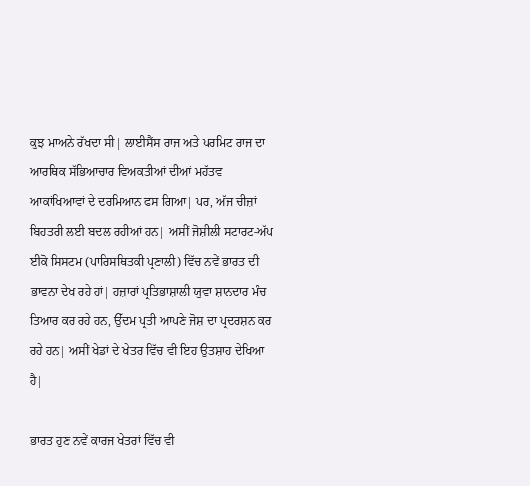ਕੁਝ ਮਾਅਨੇ ਰੱਖਦਾ ਸੀ| ਲਾਈਸੈਂਸ ਰਾਜ ਅਤੇ ਪਰਮਿਟ ਰਾਜ ਦਾ ਆਰਥਿਕ ਸੱਭਿਆਚਾਰ ਵਿਅਕਤੀਆਂ ਦੀਆਂ ਮਹੱਤਵ ਆਕਾਂਖਿਆਵਾਂ ਦੇ ਦਰਮਿਆਨ ਫਸ ਗਿਆ| ਪਰ, ਅੱਜ ਚੀਜ਼ਾਂ ਬਿਹਤਰੀ ਲਈ ਬਦਲ ਰਹੀਆਂ ਹਨ| ਅਸੀਂ ਜੋਸ਼ੀਲੀ ਸਟਾਰਟ-ਅੱਪ ਈਕੋ ਸਿਸਟਮ (ਪਾਰਿਸਥਿਤਕੀ ਪ੍ਰਣਾਲੀ) ਵਿੱਚ ਨਵੇਂ ਭਾਰਤ ਦੀ ਭਾਵਨਾ ਦੇਖ ਰਹੇ ਹਾਂ| ਹਜ਼ਾਰਾਂ ਪ੍ਰਤਿਭਾਸ਼ਾਲੀ ਯੁਵਾ ਸ਼ਾਨਦਾਰ ਮੰਚ ਤਿਆਰ ਕਰ ਰਹੇ ਹਨ, ਉੱਦਮ ਪ੍ਰਤੀ ਆਪਣੇ ਜੋਸ਼ ਦਾ ਪ੍ਰਦਰਸ਼ਨ ਕਰ ਰਹੇ ਹਨ| ਅਸੀਂ ਖੇਡਾਂ ਦੇ ਖੇਤਰ ਵਿੱਚ ਵੀ ਇਹ ਉਤਸ਼ਾਹ ਦੇਖਿਆ ਹੈ|

ਭਾਰਤ ਹੁਣ ਨਵੇਂ ਕਾਰਜ ਖੇਤਰਾਂ ਵਿੱਚ ਵੀ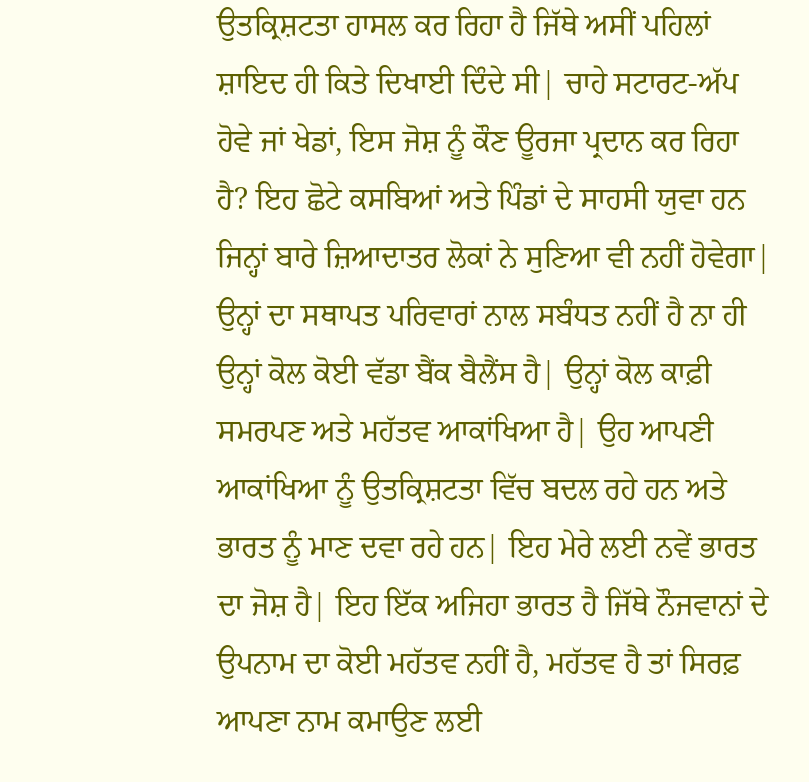ਉਤਕ੍ਰਿਸ਼ਟਤਾ ਹਾਸਲ ਕਰ ਰਿਹਾ ਹੈ ਜਿੱਥੇ ਅਸੀਂ ਪਹਿਲਾਂ ਸ਼ਾਇਦ ਹੀ ਕਿਤੇ ਦਿਖਾਈ ਦਿੰਦੇ ਸੀ| ਚਾਹੇ ਸਟਾਰਟ-ਅੱਪ ਹੋਵੇ ਜਾਂ ਖੇਡਾਂ, ਇਸ ਜੋਸ਼ ਨੂੰ ਕੌਣ ਊਰਜਾ ਪ੍ਰਦਾਨ ਕਰ ਰਿਹਾ ਹੈ? ਇਹ ਛੋਟੇ ਕਸਬਿਆਂ ਅਤੇ ਪਿੰਡਾਂ ਦੇ ਸਾਹਸੀ ਯੁਵਾ ਹਨ ਜਿਨ੍ਹਾਂ ਬਾਰੇ ਜ਼ਿਆਦਾਤਰ ਲੋਕਾਂ ਨੇ ਸੁਣਿਆ ਵੀ ਨਹੀਂ ਹੋਵੇਗਾ| ਉਨ੍ਹਾਂ ਦਾ ਸਥਾਪਤ ਪਰਿਵਾਰਾਂ ਨਾਲ ਸਬੰਧਤ ਨਹੀਂ ਹੈ ਨਾ ਹੀ ਉਨ੍ਹਾਂ ਕੋਲ ਕੋਈ ਵੱਡਾ ਬੈਂਕ ਬੈਲੈਂਸ ਹੈ| ਉਨ੍ਹਾਂ ਕੋਲ ਕਾਫ਼ੀ ਸਮਰਪਣ ਅਤੇ ਮਹੱਤਵ ਆਕਾਂਖਿਆ ਹੈ| ਉਹ ਆਪਣੀ ਆਕਾਂਖਿਆ ਨੂੰ ਉਤਕ੍ਰਿਸ਼ਟਤਾ ਵਿੱਚ ਬਦਲ ਰਹੇ ਹਨ ਅਤੇ ਭਾਰਤ ਨੂੰ ਮਾਣ ਦਵਾ ਰਹੇ ਹਨ| ਇਹ ਮੇਰੇ ਲਈ ਨਵੇਂ ਭਾਰਤ ਦਾ ਜੋਸ਼ ਹੈ| ਇਹ ਇੱਕ ਅਜਿਹਾ ਭਾਰਤ ਹੈ ਜਿੱਥੇ ਨੌਜਵਾਨਾਂ ਦੇ ਉਪਨਾਮ ਦਾ ਕੋਈ ਮਹੱਤਵ ਨਹੀਂ ਹੈ, ਮਹੱਤਵ ਹੈ ਤਾਂ ਸਿਰਫ਼ ਆਪਣਾ ਨਾਮ ਕਮਾਉਣ ਲਈ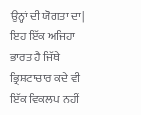ਉਨ੍ਹਾਂ ਦੀ ਯੋਗਤਾ ਦਾ| ਇਹ ਇੱਕ ਅਜਿਹਾ ਭਾਰਤ ਹੈ ਜਿੱਥੇ ਭ੍ਰਿਸ਼ਟਾਚਾਰ ਕਦੇ ਵੀ ਇੱਕ ਵਿਕਲਪ ਨਹੀਂ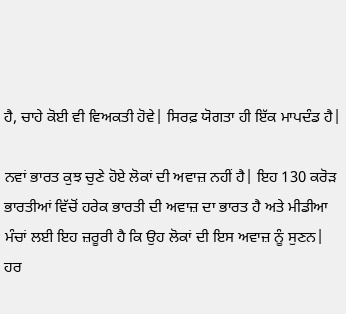ਹੈ, ਚਾਹੇ ਕੋਈ ਵੀ ਵਿਅਕਤੀ ਹੋਵੇ| ਸਿਰਫ਼ ਯੋਗਤਾ ਹੀ ਇੱਕ ਮਾਪਦੰਡ ਹੈ|

ਨਵਾਂ ਭਾਰਤ ਕੁਝ ਚੁਣੇ ਹੋਏ ਲੋਕਾਂ ਦੀ ਅਵਾਜ਼ ਨਹੀਂ ਹੈ| ਇਹ 130 ਕਰੋੜ ਭਾਰਤੀਆਂ ਵਿੱਚੋਂ ਹਰੇਕ ਭਾਰਤੀ ਦੀ ਅਵਾਜ਼ ਦਾ ਭਾਰਤ ਹੈ ਅਤੇ ਮੀਡੀਆ ਮੰਚਾਂ ਲਈ ਇਹ ਜ਼ਰੂਰੀ ਹੈ ਕਿ ਉਹ ਲੋਕਾਂ ਦੀ ਇਸ ਅਵਾਜ਼ ਨੂੰ ਸੁਣਨ| ਹਰ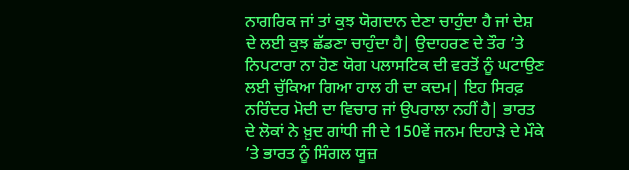ਨਾਗਰਿਕ ਜਾਂ ਤਾਂ ਕੁਝ ਯੋਗਦਾਨ ਦੇਣਾ ਚਾਹੁੰਦਾ ਹੈ ਜਾਂ ਦੇਸ਼ ਦੇ ਲਈ ਕੁਝ ਛੱਡਣਾ ਚਾਹੁੰਦਾ ਹੈ| ਉਦਾਹਰਣ ਦੇ ਤੌਰ ’ਤੇ ਨਿਪਟਾਰਾ ਨਾ ਹੋਣ ਯੋਗ ਪਲਾਸਟਿਕ ਦੀ ਵਰਤੋਂ ਨੂੰ ਘਟਾਉਣ ਲਈ ਚੁੱਕਿਆ ਗਿਆ ਹਾਲ ਹੀ ਦਾ ਕਦਮ| ਇਹ ਸਿਰਫ਼ ਨਰਿੰਦਰ ਮੋਦੀ ਦਾ ਵਿਚਾਰ ਜਾਂ ਉਪਰਾਲਾ ਨਹੀਂ ਹੈ| ਭਾਰਤ ਦੇ ਲੋਕਾਂ ਨੇ ਖ਼ੁਦ ਗਾਂਧੀ ਜੀ ਦੇ 150ਵੇਂ ਜਨਮ ਦਿਹਾੜੇ ਦੇ ਮੌਕੇ ’ਤੇ ਭਾਰਤ ਨੂੰ ਸਿੰਗਲ ਯੂਜ਼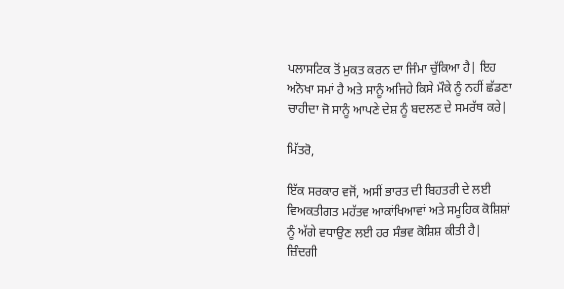ਪਲਾਸਟਿਕ ਤੋਂ ਮੁਕਤ ਕਰਨ ਦਾ ਜਿੰਮਾ ਚੁੱਕਿਆ ਹੈ| ਇਹ ਅਨੋਖਾ ਸਮਾਂ ਹੈ ਅਤੇ ਸਾਨੂੰ ਅਜਿਹੇ ਕਿਸੇ ਮੌਕੇ ਨੂੰ ਨਹੀਂ ਛੱਡਣਾ ਚਾਹੀਦਾ ਜੋ ਸਾਨੂੰ ਆਪਣੇ ਦੇਸ਼ ਨੂੰ ਬਦਲਣ ਦੇ ਸਮਰੱਥ ਕਰੇ|

ਮਿੱਤਰੋ,

ਇੱਕ ਸਰਕਾਰ ਵਜੋਂ, ਅਸੀਂ ਭਾਰਤ ਦੀ ਬਿਹਤਰੀ ਦੇ ਲਈ ਵਿਅਕਤੀਗਤ ਮਹੱਤਵ ਆਕਾਂਖਿਆਵਾਂ ਅਤੇ ਸਮੂਹਿਕ ਕੋਸ਼ਿਸ਼ਾਂ ਨੂੰ ਅੱਗੇ ਵਧਾਉਣ ਲਈ ਹਰ ਸੰਭਵ ਕੋਸ਼ਿਸ਼ ਕੀਤੀ ਹੈ| ਜ਼ਿੰਦਗੀ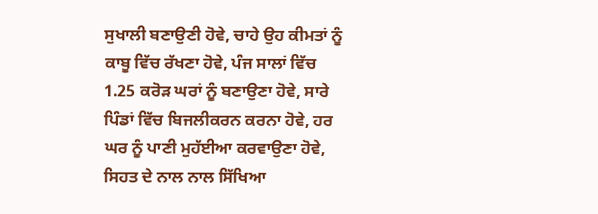ਸੁਖਾਲੀ ਬਣਾਉਣੀ ਹੋਵੇ, ਚਾਹੇ ਉਹ ਕੀਮਤਾਂ ਨੂੰ ਕਾਬੂ ਵਿੱਚ ਰੱਖਣਾ ਹੋਵੇ, ਪੰਜ ਸਾਲਾਂ ਵਿੱਚ 1.25 ਕਰੋੜ ਘਰਾਂ ਨੂੰ ਬਣਾਉਣਾ ਹੋਵੇ, ਸਾਰੇ ਪਿੰਡਾਂ ਵਿੱਚ ਬਿਜਲੀਕਰਨ ਕਰਨਾ ਹੋਵੇ, ਹਰ ਘਰ ਨੂੰ ਪਾਣੀ ਮੁਹੱਈਆ ਕਰਵਾਉਣਾ ਹੋਵੇ, ਸਿਹਤ ਦੇ ਨਾਲ ਨਾਲ ਸਿੱਖਿਆ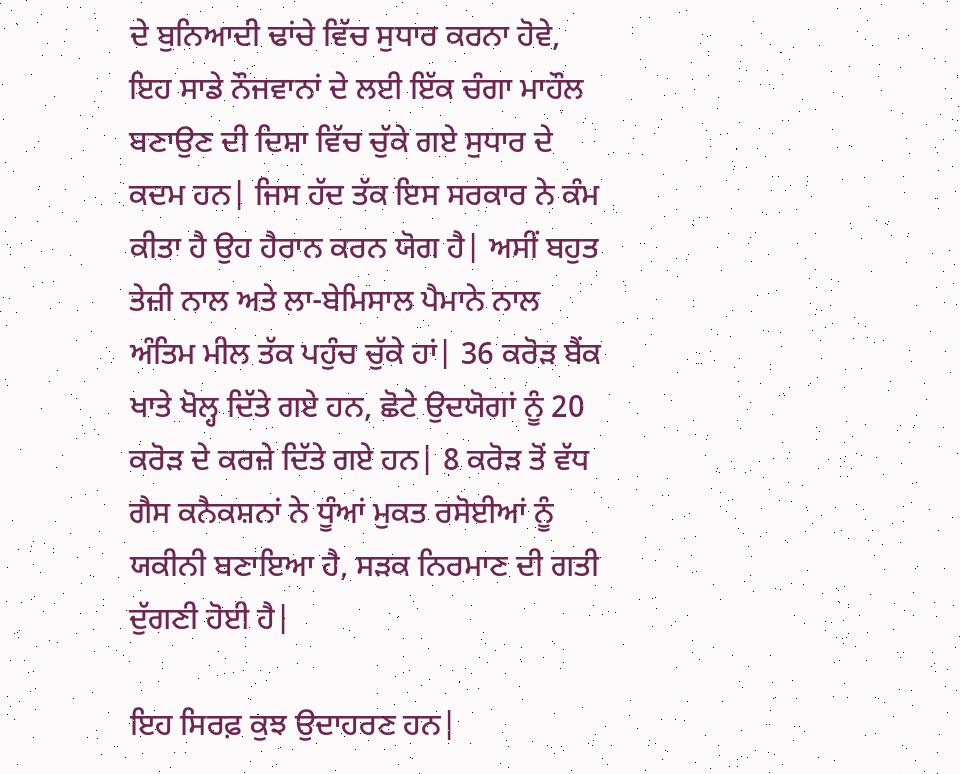ਦੇ ਬੁਨਿਆਦੀ ਢਾਂਚੇ ਵਿੱਚ ਸੁਧਾਰ ਕਰਨਾ ਹੋਵੇ, ਇਹ ਸਾਡੇ ਨੌਜਵਾਨਾਂ ਦੇ ਲਈ ਇੱਕ ਚੰਗਾ ਮਾਹੌਲ ਬਣਾਉਣ ਦੀ ਦਿਸ਼ਾ ਵਿੱਚ ਚੁੱਕੇ ਗਏ ਸੁਧਾਰ ਦੇ ਕਦਮ ਹਨ| ਜਿਸ ਹੱਦ ਤੱਕ ਇਸ ਸਰਕਾਰ ਨੇ ਕੰਮ ਕੀਤਾ ਹੈ ਉਹ ਹੈਰਾਨ ਕਰਨ ਯੋਗ ਹੈ| ਅਸੀਂ ਬਹੁਤ ਤੇਜ਼ੀ ਨਾਲ ਅਤੇ ਲਾ-ਬੇਮਿਸਾਲ ਪੈਮਾਨੇ ਨਾਲ ਅੰਤਿਮ ਮੀਲ ਤੱਕ ਪਹੁੰਚ ਚੁੱਕੇ ਹਾਂ| 36 ਕਰੋੜ ਬੈਂਕ ਖਾਤੇ ਖੋਲ੍ਹ ਦਿੱਤੇ ਗਏ ਹਨ, ਛੋਟੇ ਉਦਯੋਗਾਂ ਨੂੰ 20 ਕਰੋੜ ਦੇ ਕਰਜ਼ੇ ਦਿੱਤੇ ਗਏ ਹਨ| 8 ਕਰੋੜ ਤੋਂ ਵੱਧ ਗੈਸ ਕਨੈਕਸ਼ਨਾਂ ਨੇ ਧੂੰਆਂ ਮੁਕਤ ਰਸੋਈਆਂ ਨੂੰ ਯਕੀਨੀ ਬਣਾਇਆ ਹੈ, ਸੜਕ ਨਿਰਮਾਣ ਦੀ ਗਤੀ ਦੁੱਗਣੀ ਹੋਈ ਹੈ|

ਇਹ ਸਿਰਫ਼ ਕੁਝ ਉਦਾਹਰਣ ਹਨ|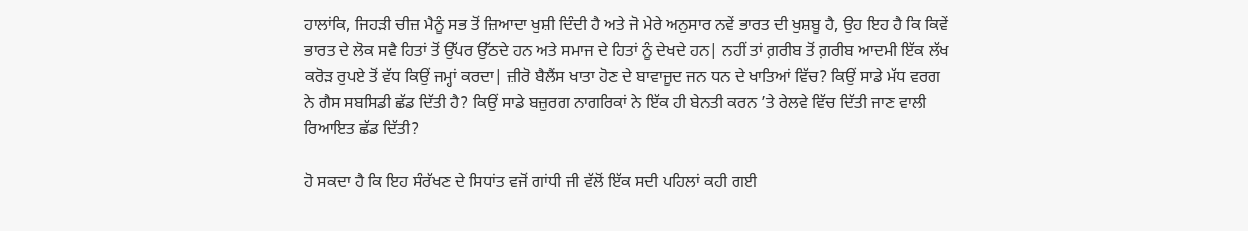ਹਾਲਾਂਕਿ, ਜਿਹੜੀ ਚੀਜ਼ ਮੈਨੂੰ ਸਭ ਤੋਂ ਜ਼ਿਆਦਾ ਖੁਸ਼ੀ ਦਿੰਦੀ ਹੈ ਅਤੇ ਜੋ ਮੇਰੇ ਅਨੁਸਾਰ ਨਵੇਂ ਭਾਰਤ ਦੀ ਖੁਸ਼ਬੂ ਹੈ, ਉਹ ਇਹ ਹੈ ਕਿ ਕਿਵੇਂ ਭਾਰਤ ਦੇ ਲੋਕ ਸਵੈ ਹਿਤਾਂ ਤੋਂ ਉੱਪਰ ਉੱਠਦੇ ਹਨ ਅਤੇ ਸਮਾਜ ਦੇ ਹਿਤਾਂ ਨੂੰ ਦੇਖਦੇ ਹਨ| ਨਹੀਂ ਤਾਂ ਗ਼ਰੀਬ ਤੋਂ ਗ਼ਰੀਬ ਆਦਮੀ ਇੱਕ ਲੱਖ ਕਰੋੜ ਰੁਪਏ ਤੋਂ ਵੱਧ ਕਿਉਂ ਜਮ੍ਹਾਂ ਕਰਦਾ| ਜ਼ੀਰੋ ਬੈਲੈਂਸ ਖਾਤਾ ਹੋਣ ਦੇ ਬਾਵਾਜੂਦ ਜਨ ਧਨ ਦੇ ਖਾਤਿਆਂ ਵਿੱਚ? ਕਿਉਂ ਸਾਡੇ ਮੱਧ ਵਰਗ ਨੇ ਗੈਸ ਸਬਸਿਡੀ ਛੱਡ ਦਿੱਤੀ ਹੈ? ਕਿਉਂ ਸਾਡੇ ਬਜ਼ੁਰਗ ਨਾਗਰਿਕਾਂ ਨੇ ਇੱਕ ਹੀ ਬੇਨਤੀ ਕਰਨ ’ਤੇ ਰੇਲਵੇ ਵਿੱਚ ਦਿੱਤੀ ਜਾਣ ਵਾਲੀ ਰਿਆਇਤ ਛੱਡ ਦਿੱਤੀ?

ਹੋ ਸਕਦਾ ਹੈ ਕਿ ਇਹ ਸੰਰੱਖਣ ਦੇ ਸਿਧਾਂਤ ਵਜੋਂ ਗਾਂਧੀ ਜੀ ਵੱਲੋਂ ਇੱਕ ਸਦੀ ਪਹਿਲਾਂ ਕਹੀ ਗਈ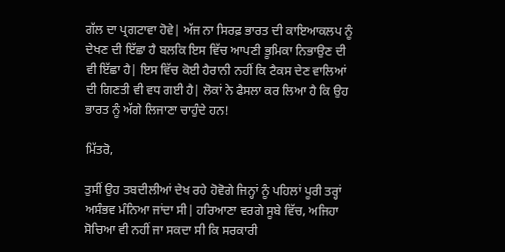ਗੱਲ ਦਾ ਪ੍ਰਗਟਾਵਾ ਹੋਵੇ| ਅੱਜ ਨਾ ਸਿਰਫ਼ ਭਾਰਤ ਦੀ ਕਾਇਆਕਲਪ ਨੂੰ ਦੇਖਣ ਦੀ ਇੱਛਾ ਹੈ ਬਲਕਿ ਇਸ ਵਿੱਚ ਆਪਣੀ ਭੂਮਿਕਾ ਨਿਭਾਉਣ ਦੀ ਵੀ ਇੱਛਾ ਹੈ| ਇਸ ਵਿੱਚ ਕੋਈ ਹੈਰਾਨੀ ਨਹੀਂ ਕਿ ਟੈਕਸ ਦੇਣ ਵਾਲਿਆਂ ਦੀ ਗਿਣਤੀ ਵੀ ਵਧ ਗਈ ਹੈ| ਲੋਕਾਂ ਨੇ ਫੈਸਲਾ ਕਰ ਲਿਆ ਹੈ ਕਿ ਉਹ ਭਾਰਤ ਨੂੰ ਅੱਗੇ ਲਿਜਾਣਾ ਚਾਹੁੰਦੇ ਹਨ!

ਮਿੱਤਰੋ,

ਤੁਸੀਂ ਉਹ ਤਬਦੀਲੀਆਂ ਦੇਖ ਰਹੇ ਹੋਵੋਗੇ ਜਿਨ੍ਹਾਂ ਨੂੰ ਪਹਿਲਾਂ ਪੂਰੀ ਤਰ੍ਹਾਂ ਅਸੰਭਵ ਮੰਨਿਆ ਜਾਂਦਾ ਸੀ| ਹਰਿਆਣਾ ਵਰਗੇ ਸੂਬੇ ਵਿੱਚ, ਅਜਿਹਾ ਸੋਚਿਆ ਵੀ ਨਹੀਂ ਜਾ ਸਕਦਾ ਸੀ ਕਿ ਸਰਕਾਰੀ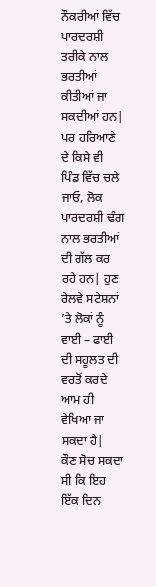ਨੌਕਰੀਆਂ ਵਿੱਚ ਪਾਰਦਰਸ਼ੀ ਤਰੀਕੇ ਨਾਲ ਭਰਤੀਆਂ ਕੀਤੀਆਂ ਜਾ ਸਕਦੀਆਂ ਹਨ| ਪਰ ਹਰਿਆਣੇ ਦੇ ਕਿਸੇ ਵੀ ਪਿੰਡ ਵਿੱਚ ਚਲੇ ਜਾਓ, ਲੋਕ ਪਾਰਦਰਸ਼ੀ ਢੰਗ ਨਾਲ ਭਰਤੀਆਂ ਦੀ ਗੱਲ ਕਰ ਰਹੇ ਹਨ| ਹੁਣ ਰੇਲਵੇ ਸਟੇਸ਼ਨਾਂ ’ਤੇ ਲੋਕਾਂ ਨੂੰ ਵਾਈ – ਫਾਈ ਦੀ ਸਹੂਲਤ ਦੀ ਵਰਤੋਂ ਕਰਦੇ ਆਮ ਹੀ ਵੇਖਿਆ ਜਾ ਸਕਦਾ ਹੈ|
ਕੌਣ ਸੋਚ ਸਕਦਾ ਸੀ ਕਿ ਇਹ ਇੱਕ ਦਿਨ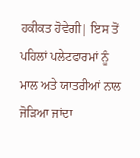ਹਕੀਕਤ ਹੋਵੇਗੀ| ਇਸ ਤੋਂ ਪਹਿਲਾਂ ਪਲੇਟਫਾਰਮਾਂ ਨੂੰ ਮਾਲ ਅਤੇ ਯਾਤਰੀਆਂ ਨਾਲ ਜੋੜਿਆ ਜਾਂਦਾ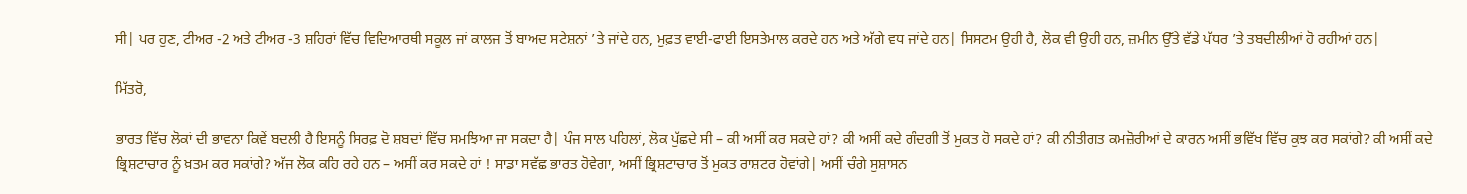ਸੀ| ਪਰ ਹੁਣ, ਟੀਅਰ -2 ਅਤੇ ਟੀਅਰ -3 ਸ਼ਹਿਰਾਂ ਵਿੱਚ ਵਿਦਿਆਰਥੀ ਸਕੂਲ ਜਾਂ ਕਾਲਜ ਤੋਂ ਬਾਅਦ ਸਟੇਸ਼ਨਾਂ ’ਤੇ ਜਾਂਦੇ ਹਨ, ਮੁਫ਼ਤ ਵਾਈ-ਫਾਈ ਇਸਤੇਮਾਲ ਕਰਦੇ ਹਨ ਅਤੇ ਅੱਗੇ ਵਧ ਜਾਂਦੇ ਹਨ| ਸਿਸਟਮ ਉਹੀ ਹੈ, ਲੋਕ ਵੀ ਉਹੀ ਹਨ, ਜ਼ਮੀਨ ਉੱਤੇ ਵੱਡੇ ਪੱਧਰ ’ਤੇ ਤਬਦੀਲੀਆਂ ਹੋ ਰਹੀਆਂ ਹਨ|

ਮਿੱਤਰੋ,

ਭਾਰਤ ਵਿੱਚ ਲੋਕਾਂ ਦੀ ਭਾਵਨਾ ਕਿਵੇਂ ਬਦਲੀ ਹੈ ਇਸਨੂੰ ਸਿਰਫ਼ ਦੋ ਸ਼ਬਦਾਂ ਵਿੱਚ ਸਮਝਿਆ ਜਾ ਸਕਦਾ ਹੈ| ਪੰਜ ਸਾਲ ਪਹਿਲਾਂ, ਲੋਕ ਪੁੱਛਦੇ ਸੀ – ਕੀ ਅਸੀਂ ਕਰ ਸਕਦੇ ਹਾਂ? ਕੀ ਅਸੀਂ ਕਦੇ ਗੰਦਗੀ ਤੋਂ ਮੁਕਤ ਹੋ ਸਕਦੇ ਹਾਂ? ਕੀ ਨੀਤੀਗਤ ਕਮਜ਼ੋਰੀਆਂ ਦੇ ਕਾਰਨ ਅਸੀਂ ਭਵਿੱਖ ਵਿੱਚ ਕੁਝ ਕਰ ਸਕਾਂਗੇ? ਕੀ ਅਸੀਂ ਕਦੇ ਭ੍ਰਿਸ਼ਟਾਚਾਰ ਨੂੰ ਖ਼ਤਮ ਕਰ ਸਕਾਂਗੇ? ਅੱਜ ਲੋਕ ਕਹਿ ਰਹੇ ਹਨ – ਅਸੀਂ ਕਰ ਸਕਦੇ ਹਾਂ ! ਸਾਡਾ ਸਵੱਛ ਭਾਰਤ ਹੋਵੇਗਾ, ਅਸੀਂ ਭ੍ਰਿਸ਼ਟਾਚਾਰ ਤੋਂ ਮੁਕਤ ਰਾਸ਼ਟਰ ਹੋਵਾਂਗੇ| ਅਸੀਂ ਚੰਗੇ ਸੁਸ਼ਾਸਨ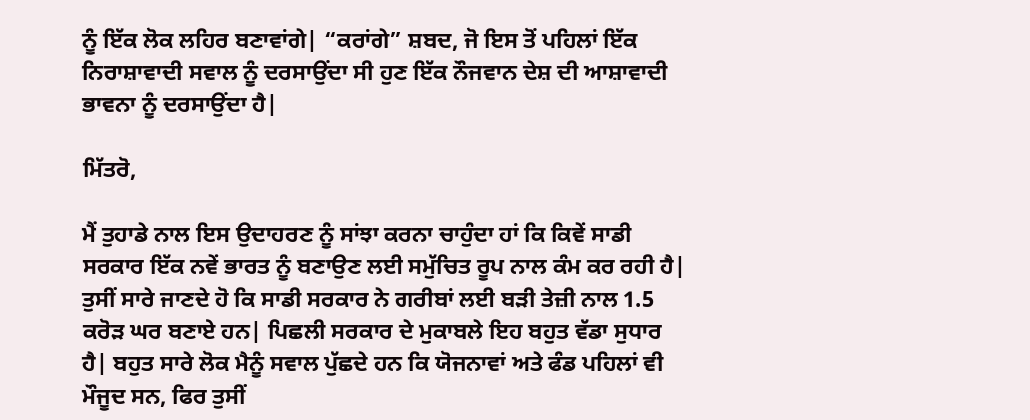ਨੂੰ ਇੱਕ ਲੋਕ ਲਹਿਰ ਬਣਾਵਾਂਗੇ| “ਕਰਾਂਗੇ” ਸ਼ਬਦ, ਜੋ ਇਸ ਤੋਂ ਪਹਿਲਾਂ ਇੱਕ ਨਿਰਾਸ਼ਾਵਾਦੀ ਸਵਾਲ ਨੂੰ ਦਰਸਾਉਂਦਾ ਸੀ ਹੁਣ ਇੱਕ ਨੌਜਵਾਨ ਦੇਸ਼ ਦੀ ਆਸ਼ਾਵਾਦੀ ਭਾਵਨਾ ਨੂੰ ਦਰਸਾਉਂਦਾ ਹੈ|

ਮਿੱਤਰੋ,

ਮੈਂ ਤੁਹਾਡੇ ਨਾਲ ਇਸ ਉਦਾਹਰਣ ਨੂੰ ਸਾਂਝਾ ਕਰਨਾ ਚਾਹੁੰਦਾ ਹਾਂ ਕਿ ਕਿਵੇਂ ਸਾਡੀ ਸਰਕਾਰ ਇੱਕ ਨਵੇਂ ਭਾਰਤ ਨੂੰ ਬਣਾਉਣ ਲਈ ਸਮੁੱਚਿਤ ਰੂਪ ਨਾਲ ਕੰਮ ਕਰ ਰਹੀ ਹੈ| ਤੁਸੀਂ ਸਾਰੇ ਜਾਣਦੇ ਹੋ ਕਿ ਸਾਡੀ ਸਰਕਾਰ ਨੇ ਗਰੀਬਾਂ ਲਈ ਬੜੀ ਤੇਜ਼ੀ ਨਾਲ 1.5 ਕਰੋੜ ਘਰ ਬਣਾਏ ਹਨ| ਪਿਛਲੀ ਸਰਕਾਰ ਦੇ ਮੁਕਾਬਲੇ ਇਹ ਬਹੁਤ ਵੱਡਾ ਸੁਧਾਰ ਹੈ| ਬਹੁਤ ਸਾਰੇ ਲੋਕ ਮੈਨੂੰ ਸਵਾਲ ਪੁੱਛਦੇ ਹਨ ਕਿ ਯੋਜਨਾਵਾਂ ਅਤੇ ਫੰਡ ਪਹਿਲਾਂ ਵੀ ਮੌਜੂਦ ਸਨ, ਫਿਰ ਤੁਸੀਂ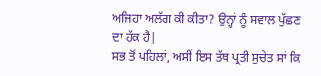ਅਜਿਹਾ ਅਲੱਗ ਕੀ ਕੀਤਾ? ਉਨ੍ਹਾਂ ਨੂੰ ਸਵਾਲ ਪੁੱਛਣ ਦਾ ਹੱਕ ਹੈ|
ਸਭ ਤੋਂ ਪਹਿਲਾਂ, ਅਸੀਂ ਇਸ ਤੱਥ ਪ੍ਰਤੀ ਸੁਚੇਤ ਸਾਂ ਕਿ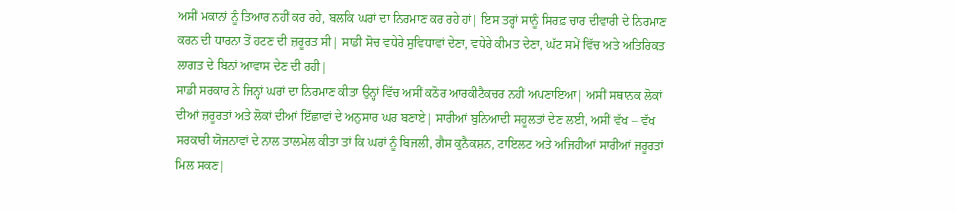ਅਸੀਂ ਮਕਾਨਾਂ ਨੂੰ ਤਿਆਰ ਨਹੀਂ ਕਰ ਰਹੇ, ਬਲਕਿ ਘਰਾਂ ਦਾ ਨਿਰਮਾਣ ਕਰ ਰਹੇ ਹਾਂ| ਇਸ ਤਰ੍ਹਾਂ ਸਾਨੂੰ ਸਿਰਫ਼ ਚਾਰ ਦੀਵਾਰੀ ਦੇ ਨਿਰਮਾਣ ਕਰਨ ਦੀ ਧਾਰਨਾ ਤੋਂ ਹਟਣ ਦੀ ਜ਼ਰੂਰਤ ਸੀ| ਸਾਡੀ ਸੋਚ ਵਧੇਰੇ ਸੁਵਿਧਾਵਾਂ ਦੇਣਾ, ਵਧੇਰੇ ਕੀਮਤ ਦੇਣਾ, ਘੱਟ ਸਮੇਂ ਵਿੱਚ ਅਤੇ ਅਤਿਰਿਕਤ ਲਾਗਤ ਦੇ ਬਿਨਾਂ ਆਵਾਸ ਦੇਣ ਦੀ ਰਹੀ|
ਸਾਡੀ ਸਰਕਾਰ ਨੇ ਜਿਨ੍ਹਾਂ ਘਰਾਂ ਦਾ ਨਿਰਮਾਣ ਕੀਤਾ ਉਨ੍ਹਾਂ ਵਿੱਚ ਅਸੀਂ ਕਠੋਰ ਆਰਕੀਟੈਕਚਰ ਨਹੀਂ ਅਪਣਾਇਆ| ਅਸੀਂ ਸਥਾਨਕ ਲੋਕਾਂ ਦੀਆਂ ਜ਼ਰੂਰਤਾਂ ਅਤੇ ਲੋਕਾਂ ਦੀਆਂ ਇੱਛਾਵਾਂ ਦੇ ਅਨੁਸਾਰ ਘਰ ਬਣਾਏ| ਸਾਰੀਆਂ ਬੁਨਿਆਦੀ ਸਹੂਲਤਾਂ ਦੇਣ ਲਈ, ਅਸੀਂ ਵੱਖ – ਵੱਖ ਸਰਕਾਰੀ ਯੋਜਨਾਵਾਂ ਦੇ ਨਾਲ ਤਾਲਮੇਲ ਕੀਤਾ ਤਾਂ ਕਿ ਘਰਾਂ ਨੂੰ ਬਿਜਲੀ, ਗੈਸ ਕੁਨੈਕਸ਼ਨ, ਟਾਇਲਟ ਅਤੇ ਅਜਿਹੀਆਂ ਸਾਰੀਆਂ ਜਰੂਰਤਾਂ ਮਿਲ ਸਕਣ|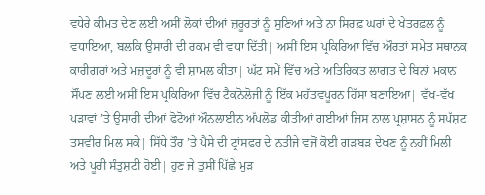ਵਧੇਰੇ ਕੀਮਤ ਦੇਣ ਲਈ ਅਸੀਂ ਲੋਕਾਂ ਦੀਆਂ ਜ਼ਰੂਰਤਾਂ ਨੂੰ ਸੁਣਿਆਂ ਅਤੇ ਨਾ ਸਿਰਫ਼ ਘਰਾਂ ਦੇ ਖੇਤਰਫ਼ਲ ਨੂੰ ਵਧਾਇਆ, ਬਲਕਿ ਉਸਾਰੀ ਦੀ ਰਕਮ ਵੀ ਵਧਾ ਦਿੱਤੀ| ਅਸੀਂ ਇਸ ਪ੍ਰਕਿਰਿਆ ਵਿੱਚ ਔਰਤਾਂ ਸਮੇਤ ਸਥਾਨਕ ਕਾਰੀਗਰਾਂ ਅਤੇ ਮਜ਼ਦੂਰਾਂ ਨੂੰ ਵੀ ਸ਼ਾਮਲ ਕੀਤਾ| ਘੱਟ ਸਮੇਂ ਵਿੱਚ ਅਤੇ ਅਤਿਰਿਕਤ ਲਾਗਤ ਦੇ ਬਿਨਾਂ ਮਕਾਨ ਸੌਂਪਣ ਲਈ ਅਸੀਂ ਇਸ ਪ੍ਰਕਿਰਿਆ ਵਿੱਚ ਟੈਕਨੋਲੋਜੀ ਨੂੰ ਇੱਕ ਮਹੱਤਵਪੂਰਨ ਹਿੱਸਾ ਬਣਾਇਆ| ਵੱਖ-ਵੱਖ ਪੜਾਵਾਂ ’ਤੇ ਉਸਾਰੀ ਦੀਆਂ ਫੋਟੋਆਂ ਔਨਲਾਈਨ ਅੱਪਲੋਡ ਕੀਤੀਆਂ ਗਈਆਂ ਜਿਸ ਨਾਲ ਪ੍ਰਸ਼ਾਸਨ ਨੂੰ ਸਪੱਸ਼ਟ ਤਸਵੀਰ ਮਿਲ ਸਕੇ| ਸਿੱਧੇ ਤੌਰ ’ਤੇ ਪੈਸੇ ਦੀ ਟ੍ਰਾਂਸਫਰ ਦੇ ਨਤੀਜੇ ਵਜੋਂ ਕੋਈ ਗੜਬੜ ਦੇਖਣ ਨੂੰ ਨਹੀਂ ਮਿਲੀ ਅਤੇ ਪੂਰੀ ਸੰਤੁਸ਼ਟੀ ਹੋਈ| ਹੁਣ ਜੇ ਤੁਸੀਂ ਪਿੱਛੇ ਮੁੜ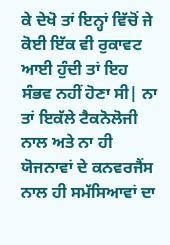ਕੇ ਦੇਖੋ ਤਾਂ ਇਨ੍ਹਾਂ ਵਿੱਚੋਂ ਜੇ ਕੋਈ ਇੱਕ ਵੀ ਰੁਕਾਵਟ ਆਈ ਹੁੰਦੀ ਤਾਂ ਇਹ ਸੰਭਵ ਨਹੀਂ ਹੋਣਾ ਸੀ| ਨਾ ਤਾਂ ਇਕੱਲੇ ਟੈਕਨੋਲੋਜੀ ਨਾਲ ਅਤੇ ਨਾ ਹੀ ਯੋਜਨਾਵਾਂ ਦੇ ਕਨਵਰਜੈਂਸ ਨਾਲ ਹੀ ਸਮੱਸਿਆਵਾਂ ਦਾ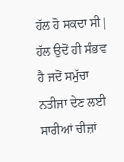ਹੱਲ ਹੋ ਸਕਦਾ ਸੀ| ਹੱਲ ਉਦੋਂ ਹੀ ਸੰਭਵ ਹੈ ਜਦੋਂ ਸਮੁੱਚਾ ਨਤੀਜਾ ਦੇਣ ਲਈ ਸਾਰੀਆਂ ਚੀਜ਼ਾਂ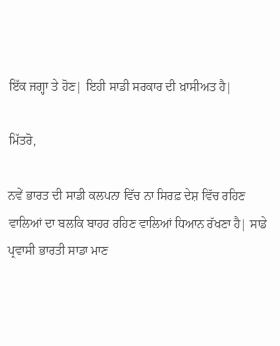ਇੱਕ ਜਗ੍ਹਾ ਤੇ ਹੋਣ| ਇਹੀ ਸਾਡੀ ਸਰਕਾਰ ਦੀ ਖ਼ਾਸੀਅਤ ਹੈ|

ਮਿੱਤਰੋ,

ਨਵੇਂ ਭਾਰਤ ਦੀ ਸਾਡੀ ਕਲਪਨਾ ਵਿੱਚ ਨਾ ਸਿਰਫ਼ ਦੇਸ਼ ਵਿੱਚ ਰਹਿਣ ਵਾਲਿਆਂ ਦਾ ਬਲਕਿ ਬਾਹਰ ਰਹਿਣ ਵਾਲਿਆਂ ਧਿਆਨ ਰੱਖਣਾ ਹੈ| ਸਾਡੇ ਪ੍ਰਵਾਸੀ ਭਾਰਤੀ ਸਾਡਾ ਮਾਣ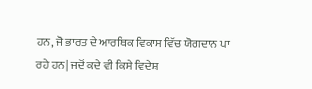ਹਨ, ਜੋ ਭਾਰਤ ਦੇ ਆਰਥਿਕ ਵਿਕਾਸ ਵਿੱਚ ਯੋਗਦਾਨ ਪਾ ਰਹੇ ਹਨ| ਜਦੋਂ ਕਦੇ ਵੀ ਕਿਸੇ ਵਿਦੇਸ਼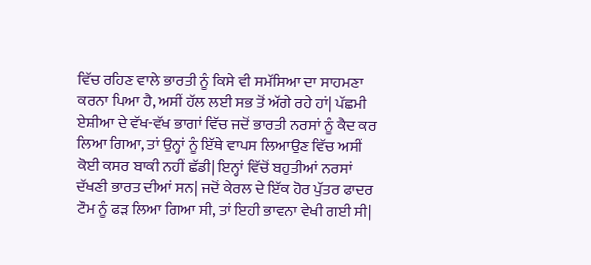ਵਿੱਚ ਰਹਿਣ ਵਾਲੇ ਭਾਰਤੀ ਨੂੰ ਕਿਸੇ ਵੀ ਸਮੱਸਿਆ ਦਾ ਸਾਹਮਣਾ ਕਰਨਾ ਪਿਆ ਹੈ, ਅਸੀਂ ਹੱਲ ਲਈ ਸਭ ਤੋਂ ਅੱਗੇ ਰਹੇ ਹਾਂ| ਪੱਛਮੀ ਏਸ਼ੀਆ ਦੇ ਵੱਖ-ਵੱਖ ਭਾਗਾਂ ਵਿੱਚ ਜਦੋਂ ਭਾਰਤੀ ਨਰਸਾਂ ਨੂੰ ਕੈਦ ਕਰ ਲਿਆ ਗਿਆ, ਤਾਂ ਉਨ੍ਹਾਂ ਨੂੰ ਇੱਥੇ ਵਾਪਸ ਲਿਆਉਣ ਵਿੱਚ ਅਸੀਂ ਕੋਈ ਕਸਰ ਬਾਕੀ ਨਹੀਂ ਛੱਡੀ| ਇਨ੍ਹਾਂ ਵਿੱਚੋਂ ਬਹੁਤੀਆਂ ਨਰਸਾਂ ਦੱਖਣੀ ਭਾਰਤ ਦੀਆਂ ਸਨ| ਜਦੋਂ ਕੇਰਲ ਦੇ ਇੱਕ ਹੋਰ ਪੁੱਤਰ ਫਾਦਰ ਟੌਮ ਨੂੰ ਫੜ ਲਿਆ ਗਿਆ ਸੀ, ਤਾਂ ਇਹੀ ਭਾਵਨਾ ਵੇਖੀ ਗਈ ਸੀ|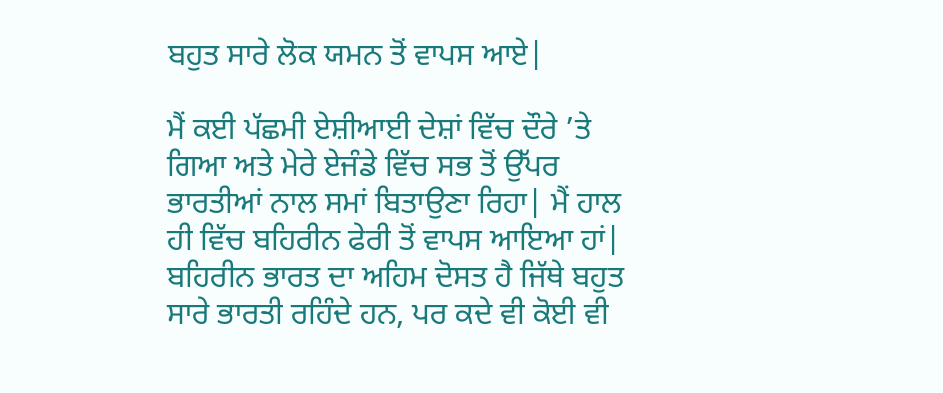ਬਹੁਤ ਸਾਰੇ ਲੋਕ ਯਮਨ ਤੋਂ ਵਾਪਸ ਆਏ|

ਮੈਂ ਕਈ ਪੱਛਮੀ ਏਸ਼ੀਆਈ ਦੇਸ਼ਾਂ ਵਿੱਚ ਦੌਰੇ ’ਤੇ ਗਿਆ ਅਤੇ ਮੇਰੇ ਏਜੰਡੇ ਵਿੱਚ ਸਭ ਤੋਂ ਉੱਪਰ ਭਾਰਤੀਆਂ ਨਾਲ ਸਮਾਂ ਬਿਤਾਉਣਾ ਰਿਹਾ| ਮੈਂ ਹਾਲ ਹੀ ਵਿੱਚ ਬਹਿਰੀਨ ਫੇਰੀ ਤੋਂ ਵਾਪਸ ਆਇਆ ਹਾਂ| ਬਹਿਰੀਨ ਭਾਰਤ ਦਾ ਅਹਿਮ ਦੋਸਤ ਹੈ ਜਿੱਥੇ ਬਹੁਤ ਸਾਰੇ ਭਾਰਤੀ ਰਹਿੰਦੇ ਹਨ, ਪਰ ਕਦੇ ਵੀ ਕੋਈ ਵੀ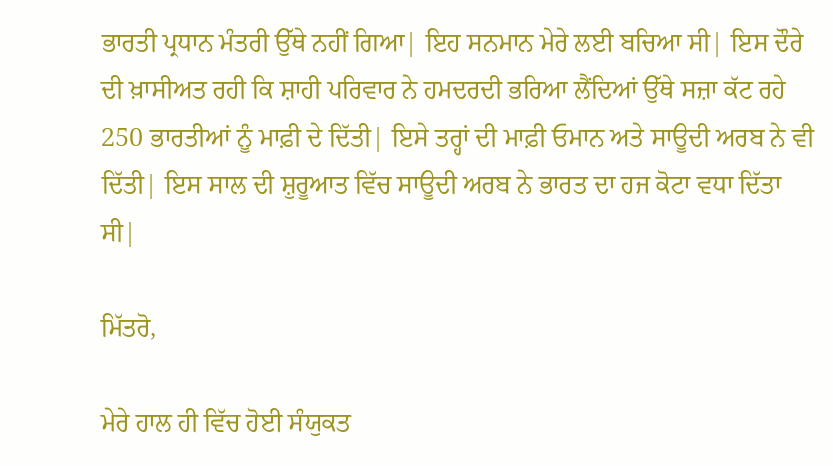ਭਾਰਤੀ ਪ੍ਰਧਾਨ ਮੰਤਰੀ ਉੱਥੇ ਨਹੀਂ ਗਿਆ| ਇਹ ਸਨਮਾਨ ਮੇਰੇ ਲਈ ਬਚਿਆ ਸੀ| ਇਸ ਦੌਰੇ ਦੀ ਖ਼ਾਸੀਅਤ ਰਹੀ ਕਿ ਸ਼ਾਹੀ ਪਰਿਵਾਰ ਨੇ ਹਮਦਰਦੀ ਭਰਿਆ ਲੈਂਦਿਆਂ ਉੱਥੇ ਸਜ਼ਾ ਕੱਟ ਰਹੇ 250 ਭਾਰਤੀਆਂ ਨੂੰ ਮਾਫ਼ੀ ਦੇ ਦਿੱਤੀ| ਇਸੇ ਤਰ੍ਹਾਂ ਦੀ ਮਾਫ਼ੀ ਓਮਾਨ ਅਤੇ ਸਾਊਦੀ ਅਰਬ ਨੇ ਵੀ ਦਿੱਤੀ| ਇਸ ਸਾਲ ਦੀ ਸ਼ੁਰੂਆਤ ਵਿੱਚ ਸਾਊਦੀ ਅਰਬ ਨੇ ਭਾਰਤ ਦਾ ਹਜ ਕੋਟਾ ਵਧਾ ਦਿੱਤਾ ਸੀ|

ਮਿੱਤਰੋ,

ਮੇਰੇ ਹਾਲ ਹੀ ਵਿੱਚ ਹੋਈ ਸੰਯੁਕਤ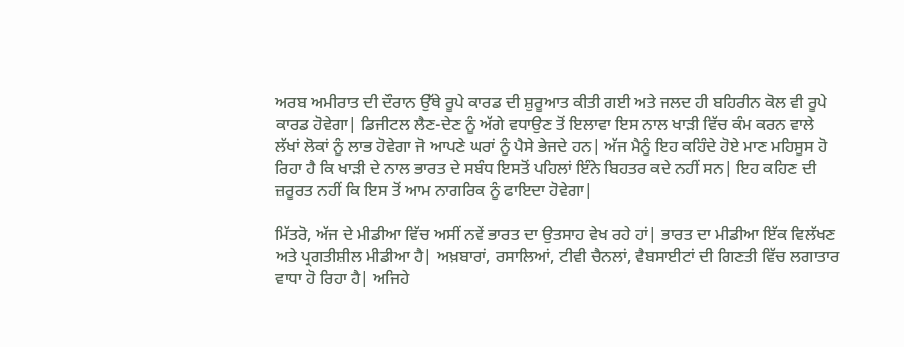ਅਰਬ ਅਮੀਰਾਤ ਦੀ ਦੌਰਾਨ ਉੱਥੇ ਰੂਪੇ ਕਾਰਡ ਦੀ ਸ਼ੁਰੂਆਤ ਕੀਤੀ ਗਈ ਅਤੇ ਜਲਦ ਹੀ ਬਹਿਰੀਨ ਕੋਲ ਵੀ ਰੂਪੇ ਕਾਰਡ ਹੋਵੇਗਾ| ਡਿਜੀਟਲ ਲੈਣ-ਦੇਣ ਨੂੰ ਅੱਗੇ ਵਧਾਉਣ ਤੋਂ ਇਲਾਵਾ ਇਸ ਨਾਲ ਖਾੜੀ ਵਿੱਚ ਕੰਮ ਕਰਨ ਵਾਲੇ ਲੱਖਾਂ ਲੋਕਾਂ ਨੂੰ ਲਾਭ ਹੋਵੇਗਾ ਜੋ ਆਪਣੇ ਘਰਾਂ ਨੂੰ ਪੈਸੇ ਭੇਜਦੇ ਹਨ| ਅੱਜ ਮੈਨੂੰ ਇਹ ਕਹਿੰਦੇ ਹੋਏ ਮਾਣ ਮਹਿਸੂਸ ਹੋ ਰਿਹਾ ਹੈ ਕਿ ਖਾੜੀ ਦੇ ਨਾਲ ਭਾਰਤ ਦੇ ਸਬੰਧ ਇਸਤੋਂ ਪਹਿਲਾਂ ਇੰਨੇ ਬਿਹਤਰ ਕਦੇ ਨਹੀਂ ਸਨ| ਇਹ ਕਹਿਣ ਦੀ ਜ਼ਰੂਰਤ ਨਹੀਂ ਕਿ ਇਸ ਤੋਂ ਆਮ ਨਾਗਰਿਕ ਨੂੰ ਫਾਇਦਾ ਹੋਵੇਗਾ|

ਮਿੱਤਰੋ, ਅੱਜ ਦੇ ਮੀਡੀਆ ਵਿੱਚ ਅਸੀਂ ਨਵੇਂ ਭਾਰਤ ਦਾ ਉਤਸਾਹ ਵੇਖ ਰਹੇ ਹਾਂ| ਭਾਰਤ ਦਾ ਮੀਡੀਆ ਇੱਕ ਵਿਲੱਖਣ ਅਤੇ ਪ੍ਰਗਤੀਸ਼ੀਲ ਮੀਡੀਆ ਹੈ| ਅਖ਼ਬਾਰਾਂ, ਰਸਾਲਿਆਂ, ਟੀਵੀ ਚੈਨਲਾਂ, ਵੈਬਸਾਈਟਾਂ ਦੀ ਗਿਣਤੀ ਵਿੱਚ ਲਗਾਤਾਰ ਵਾਧਾ ਹੋ ਰਿਹਾ ਹੈ| ਅਜਿਹੇ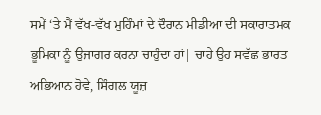ਸਮੇਂ ‘ਤੇ ਮੈਂ ਵੱਖ-ਵੱਖ ਮੁਹਿੰਮਾਂ ਦੇ ਦੌਰਾਨ ਮੀਡੀਆ ਦੀ ਸਕਾਰਾਤਮਕ ਭੂਮਿਕਾ ਨੂੰ ਉਜਾਗਰ ਕਰਨਾ ਚਾਹੁੰਦਾ ਹਾਂ| ਚਾਹੇ ਉਹ ਸਵੱਛ ਭਾਰਤ ਅਭਿਆਨ ਹੋਵੇ, ਸਿੰਗਲ ਯੂਜ਼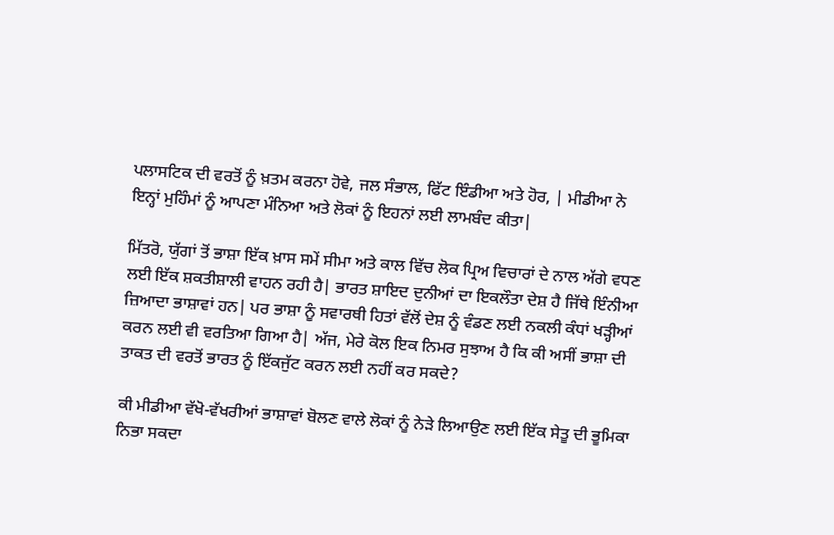ਪਲਾਸਟਿਕ ਦੀ ਵਰਤੋਂ ਨੂੰ ਖ਼ਤਮ ਕਰਨਾ ਹੋਵੇ, ਜਲ ਸੰਭਾਲ, ਫਿੱਟ ਇੰਡੀਆ ਅਤੇ ਹੋਰ, | ਮੀਡੀਆ ਨੇ ਇਨ੍ਹਾਂ ਮੁਹਿੰਮਾਂ ਨੂੰ ਆਪਣਾ ਮੰਨਿਆ ਅਤੇ ਲੋਕਾਂ ਨੂੰ ਇਹਨਾਂ ਲਈ ਲਾਮਬੰਦ ਕੀਤਾ|

ਮਿੱਤਰੋ, ਯੁੱਗਾਂ ਤੋਂ ਭਾਸ਼ਾ ਇੱਕ ਖ਼ਾਸ ਸਮੇਂ ਸੀਮਾ ਅਤੇ ਕਾਲ ਵਿੱਚ ਲੋਕ ਪ੍ਰਿਅ ਵਿਚਾਰਾਂ ਦੇ ਨਾਲ ਅੱਗੇ ਵਧਣ ਲਈ ਇੱਕ ਸ਼ਕਤੀਸ਼ਾਲੀ ਵਾਹਨ ਰਹੀ ਹੈ| ਭਾਰਤ ਸ਼ਾਇਦ ਦੁਨੀਆਂ ਦਾ ਇਕਲੌਤਾ ਦੇਸ਼ ਹੈ ਜਿੱਥੇ ਇੰਨੀਆ ਜ਼ਿਆਦਾ ਭਾਸ਼ਾਵਾਂ ਹਨ| ਪਰ ਭਾਸ਼ਾ ਨੂੰ ਸਵਾਰਥੀ ਹਿਤਾਂ ਵੱਲੋਂ ਦੇਸ਼ ਨੂੰ ਵੰਡਣ ਲਈ ਨਕਲੀ ਕੰਧਾਂ ਖੜ੍ਹੀਆਂ ਕਰਨ ਲਈ ਵੀ ਵਰਤਿਆ ਗਿਆ ਹੈ| ਅੱਜ, ਮੇਰੇ ਕੋਲ ਇਕ ਨਿਮਰ ਸੁਝਾਅ ਹੈ ਕਿ ਕੀ ਅਸੀਂ ਭਾਸ਼ਾ ਦੀ ਤਾਕਤ ਦੀ ਵਰਤੋਂ ਭਾਰਤ ਨੂੰ ਇੱਕਜੁੱਟ ਕਰਨ ਲਈ ਨਹੀਂ ਕਰ ਸਕਦੇ?

ਕੀ ਮੀਡੀਆ ਵੱਖੋ-ਵੱਖਰੀਆਂ ਭਾਸ਼ਾਵਾਂ ਬੋਲਣ ਵਾਲੇ ਲੋਕਾਂ ਨੂੰ ਨੇੜੇ ਲਿਆਉਣ ਲਈ ਇੱਕ ਸੇਤੂ ਦੀ ਭੂਮਿਕਾ ਨਿਭਾ ਸਕਦਾ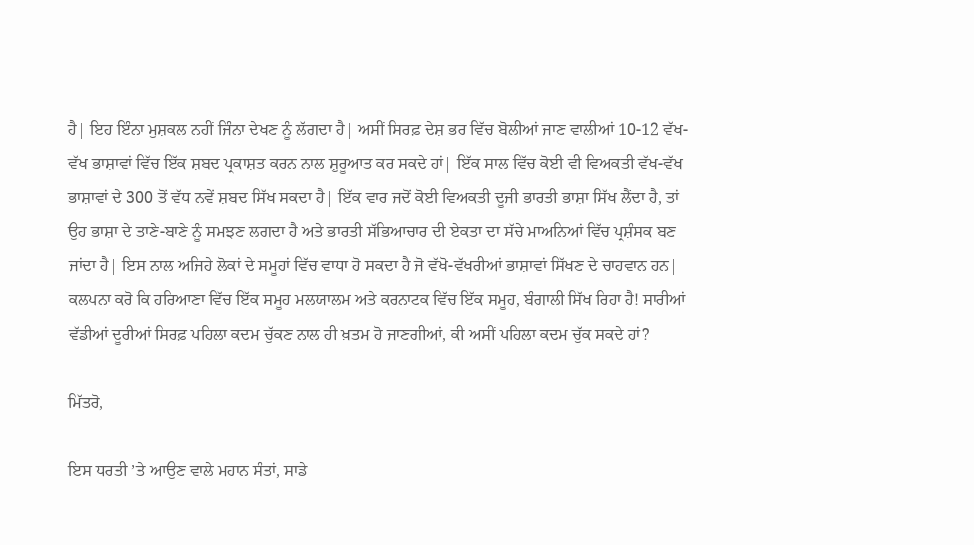ਹੈ| ਇਹ ਇੰਨਾ ਮੁਸ਼ਕਲ ਨਹੀਂ ਜਿੰਨਾ ਦੇਖਣ ਨੂੰ ਲੱਗਦਾ ਹੈ| ਅਸੀਂ ਸਿਰਫ਼ ਦੇਸ਼ ਭਰ ਵਿੱਚ ਬੋਲੀਆਂ ਜਾਣ ਵਾਲੀਆਂ 10-12 ਵੱਖ-ਵੱਖ ਭਾਸ਼ਾਵਾਂ ਵਿੱਚ ਇੱਕ ਸ਼ਬਦ ਪ੍ਰਕਾਸ਼ਤ ਕਰਨ ਨਾਲ ਸ਼ੁਰੂਆਤ ਕਰ ਸਕਦੇ ਹਾਂ| ਇੱਕ ਸਾਲ ਵਿੱਚ ਕੋਈ ਵੀ ਵਿਅਕਤੀ ਵੱਖ-ਵੱਖ ਭਾਸ਼ਾਵਾਂ ਦੇ 300 ਤੋਂ ਵੱਧ ਨਵੇਂ ਸ਼ਬਦ ਸਿੱਖ ਸਕਦਾ ਹੈ| ਇੱਕ ਵਾਰ ਜਦੋਂ ਕੋਈ ਵਿਅਕਤੀ ਦੂਜੀ ਭਾਰਤੀ ਭਾਸ਼ਾ ਸਿੱਖ ਲੈਂਦਾ ਹੈ, ਤਾਂ ਉਹ ਭਾਸ਼ਾ ਦੇ ਤਾਣੇ-ਬਾਣੇ ਨੂੰ ਸਮਝਣ ਲਗਦਾ ਹੈ ਅਤੇ ਭਾਰਤੀ ਸੱਭਿਆਚਾਰ ਦੀ ਏਕਤਾ ਦਾ ਸੱਚੇ ਮਾਅਨਿਆਂ ਵਿੱਚ ਪ੍ਰਸ਼ੰਸਕ ਬਣ ਜਾਂਦਾ ਹੈ| ਇਸ ਨਾਲ ਅਜਿਹੇ ਲੋਕਾਂ ਦੇ ਸਮੂਹਾਂ ਵਿੱਚ ਵਾਧਾ ਹੋ ਸਕਦਾ ਹੈ ਜੋ ਵੱਖੋ-ਵੱਖਰੀਆਂ ਭਾਸ਼ਾਵਾਂ ਸਿੱਖਣ ਦੇ ਚਾਹਵਾਨ ਹਨ| ਕਲਪਨਾ ਕਰੋ ਕਿ ਹਰਿਆਣਾ ਵਿੱਚ ਇੱਕ ਸਮੂਹ ਮਲਯਾਲਮ ਅਤੇ ਕਰਨਾਟਕ ਵਿੱਚ ਇੱਕ ਸਮੂਹ, ਬੰਗਾਲੀ ਸਿੱਖ ਰਿਹਾ ਹੈ! ਸਾਰੀਆਂ ਵੱਡੀਆਂ ਦੂਰੀਆਂ ਸਿਰਫ਼ ਪਹਿਲਾ ਕਦਮ ਚੁੱਕਣ ਨਾਲ ਹੀ ਖ਼ਤਮ ਹੋ ਜਾਣਗੀਆਂ, ਕੀ ਅਸੀਂ ਪਹਿਲਾ ਕਦਮ ਚੁੱਕ ਸਕਦੇ ਹਾਂ?

ਮਿੱਤਰੋ,

ਇਸ ਧਰਤੀ ’ਤੇ ਆਉਣ ਵਾਲੇ ਮਹਾਨ ਸੰਤਾਂ, ਸਾਡੇ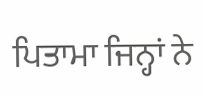ਪਿਤਾਮਾ ਜਿਨ੍ਹਾਂ ਨੇ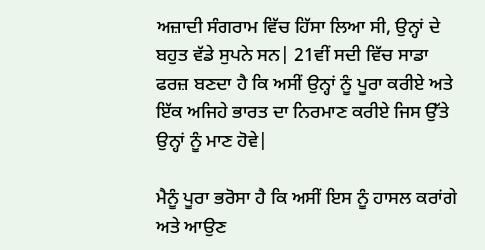ਅਜ਼ਾਦੀ ਸੰਗਰਾਮ ਵਿੱਚ ਹਿੱਸਾ ਲਿਆ ਸੀ, ਉਨ੍ਹਾਂ ਦੇ ਬਹੁਤ ਵੱਡੇ ਸੁਪਨੇ ਸਨ| 21ਵੀਂ ਸਦੀ ਵਿੱਚ ਸਾਡਾ ਫਰਜ਼ ਬਣਦਾ ਹੈ ਕਿ ਅਸੀਂ ਉਨ੍ਹਾਂ ਨੂੰ ਪੂਰਾ ਕਰੀਏ ਅਤੇ ਇੱਕ ਅਜਿਹੇ ਭਾਰਤ ਦਾ ਨਿਰਮਾਣ ਕਰੀਏ ਜਿਸ ਉੱਤੇ ਉਨ੍ਹਾਂ ਨੂੰ ਮਾਣ ਹੋਵੇ|

ਮੈਨੂੰ ਪੂਰਾ ਭਰੋਸਾ ਹੈ ਕਿ ਅਸੀਂ ਇਸ ਨੂੰ ਹਾਸਲ ਕਰਾਂਗੇ ਅਤੇ ਆਉਣ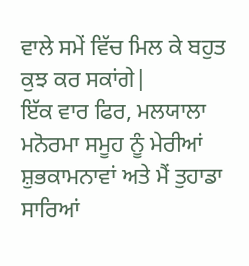ਵਾਲੇ ਸਮੇਂ ਵਿੱਚ ਮਿਲ ਕੇ ਬਹੁਤ ਕੁਝ ਕਰ ਸਕਾਂਗੇ|
ਇੱਕ ਵਾਰ ਫਿਰ, ਮਲਯਾਲਾ ਮਨੋਰਮਾ ਸਮੂਹ ਨੂੰ ਮੇਰੀਆਂ ਸ਼ੁਭਕਾਮਨਾਵਾਂ ਅਤੇ ਮੈਂ ਤੁਹਾਡਾ ਸਾਰਿਆਂ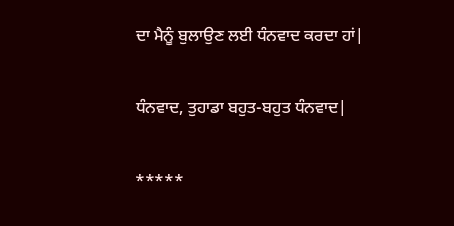ਦਾ ਮੈਨੂੰ ਬੁਲਾਉਣ ਲਈ ਧੰਨਵਾਦ ਕਰਦਾ ਹਾਂ|

ਧੰਨਵਾਦ, ਤੁਹਾਡਾ ਬਹੁਤ-ਬਹੁਤ ਧੰਨਵਾਦ|

*****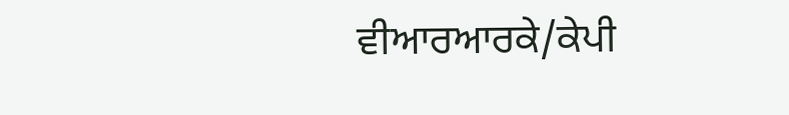ਵੀਆਰਆਰਕੇ/ਕੇਪੀ